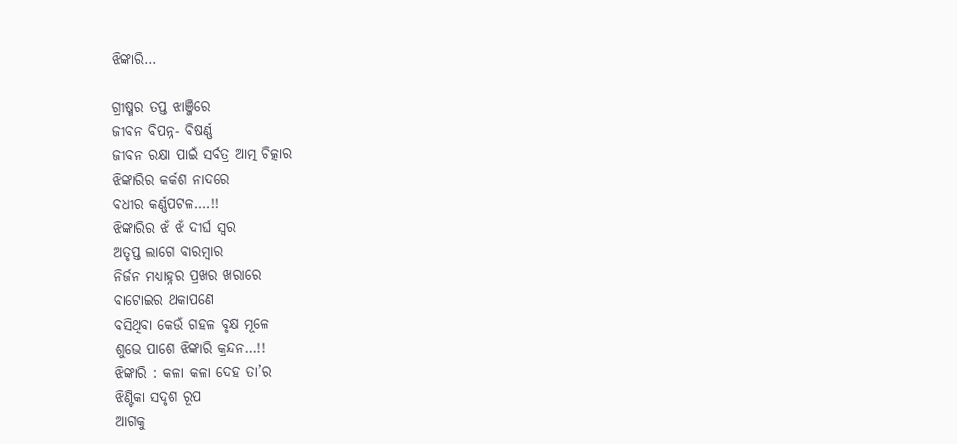ଝିଙ୍କାରି…

ଗ୍ରୀଷ୍ମର ତପ୍ତ ଝାଞ୍ଜିରେ
ଜୀବନ ବିପନ୍ନ- ବିଷର୍ଣ୍ଣ
ଜୀବନ ରକ୍ଷା ପାଇଁ ସର୍ବତ୍ର ଆତ୍ମ ଚିତ୍କାର
ଝିଙ୍କାରିର କର୍କଶ ନାଦରେ
ବଧୀର କର୍ଣ୍ଣପଟଳ….!!
ଝିଙ୍କାରିର ଝଁ ଝଁ ଦୀର୍ଘ ସ୍ବର
ଅତୃପ୍ତ ଲାଗେ ବାରମ୍ବାର
ନିର୍ଜନ ମଧ୍ୟାହ୍ନର ପ୍ରଖର ଖରାରେ
ବାଟୋଇର ଥକାପଣେ
ବସିଥିବା କେଉଁ ଗହଳ ବୃକ୍ଷ ମୂଳେ
ଶୁଭେ ପାଶେ ଝିଙ୍କାରି କ୍ରନ୍ଦନ…!!
ଝିଙ୍କାରି : କଳା କଳା ଦେହ ତା’ର
ଝିଣ୍ଟିକା ସଦୃଶ ରୂପ
ଆଗକୁ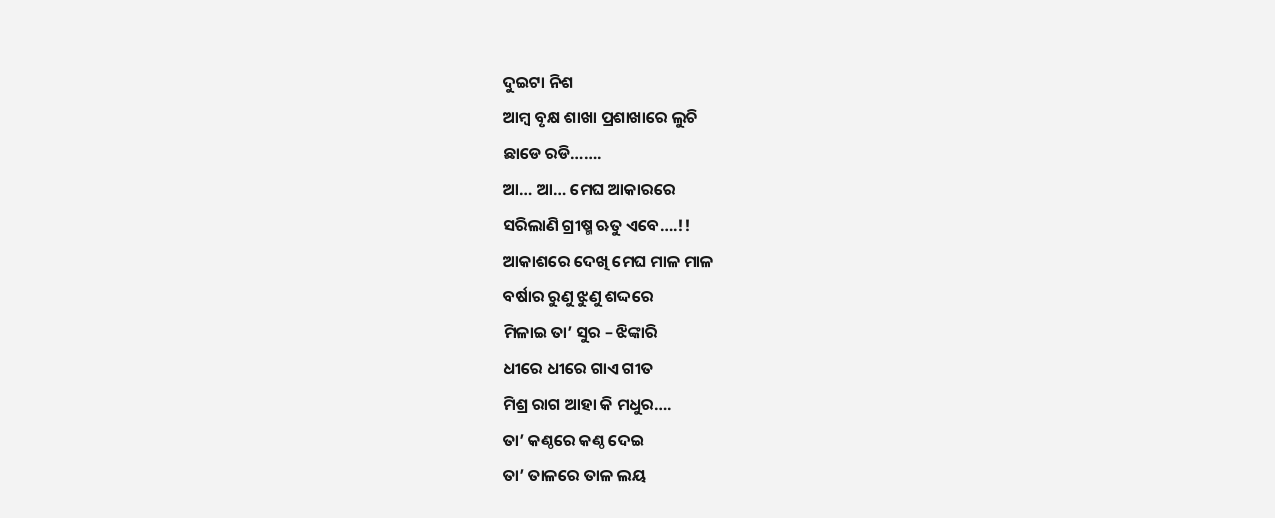ଦୁଇଟା ନିଶ
ଆମ୍ବ ବୃକ୍ଷ ଶାଖା ପ୍ରଶାଖାରେ ଲୁଚି
ଛାଡେ ରଡି…….
ଆ… ଆ… ମେଘ ଆକାରରେ
ସରିଲାଣି ଗ୍ରୀଷ୍ମ ଋତୁ ଏବେ….!!
ଆକାଶରେ ଦେଖି ମେଘ ମାଳ ମାଳ
ବର୍ଷାର ରୁଣୁ ଝୁଣୁ ଶଦ୍ଦରେ
ମିଳାଇ ତା’ ସୁର – ଝିଙ୍କାରି
ଧୀରେ ଧୀରେ ଗାଏ ଗୀତ
ମିଶ୍ର ରାଗ ଆହା କି ମଧୁର….
ତା’ କଣ୍ଠରେ କଣ୍ଠ ଦେଇ
ତା’ ତାଳରେ ତାଳ ଲୟ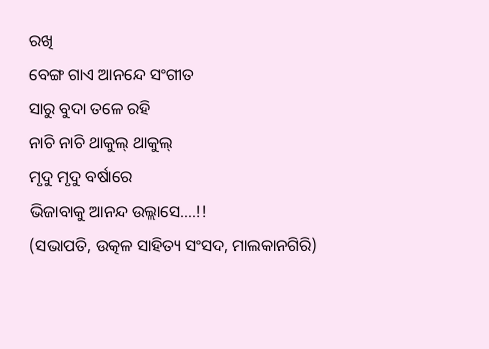ରଖି
ବେଙ୍ଗ ଗାଏ ଆନନ୍ଦେ ସଂଗୀତ
ସାରୁ ବୁଦା ତଳେ ରହି
ନାଚି ନାଚି ଥାକୁଲ୍ ଥାକୁଲ୍
ମୃଦୁ ମୃଦୁ ବର୍ଷାରେ
ଭିଜାବାକୁ ଆନନ୍ଦ ଉଲ୍ଲାସେ….!!
(ସଭାପତି, ଉତ୍କଳ ସାହିତ୍ୟ ସଂସଦ, ମାଲକାନଗିରି)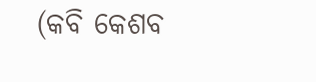(କବି କେଶବ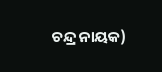ଚନ୍ଦ୍ର ନାୟକ)